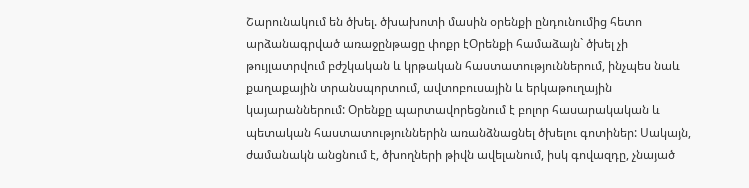Շարունակում են ծխել. ծխախոտի մասին օրենքի ընդունումից հետո արձանագրված առաջընթացը փոքր էՕրենքի համաձայն` ծխել չի թույլատրվում բժշկական և կրթական հաստատություններում, ինչպես նաև քաղաքային տրանսպորտում, ավտոբուսային և երկաթուղային կայարաններում: Օրենքը պարտավորեցնում է բոլոր հասարակական և պետական հաստատություններին առանձնացնել ծխելու գոտիներ: Սակայն, ժամանակն անցնում է, ծխողների թիվն ավելանում, իսկ գովազդը, չնայած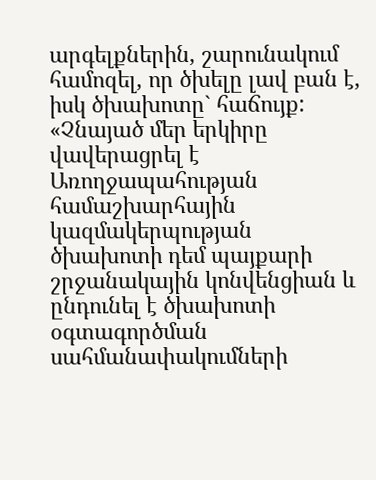արգելքներին, շարունակում համոզել, որ ծխելը լավ բան է, իսկ ծխախոտը` հաճույք: «Չնայած մեր երկիրը վավերացրել է Առողջապահության համաշխարհային կազմակերպության ծխախոտի դեմ պայքարի շրջանակային կոնվենցիան և ընդունել է ծխախոտի օգտագործման սահմանափակումների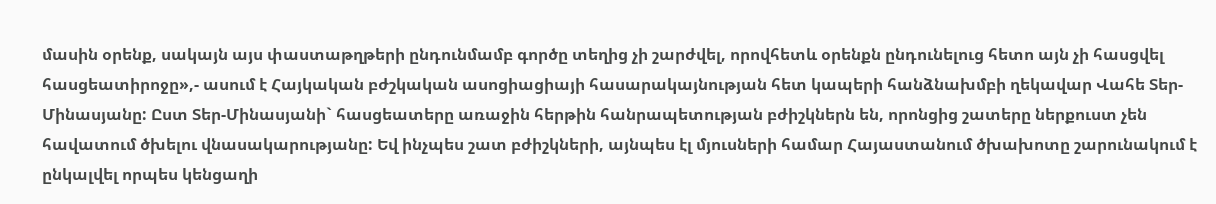մասին օրենք, սակայն այս փաստաթղթերի ընդունմամբ գործը տեղից չի շարժվել, որովհետև օրենքն ընդունելուց հետո այն չի հասցվել հասցեատիրոջը»,- ասում է Հայկական բժշկական ասոցիացիայի հասարակայնության հետ կապերի հանձնախմբի ղեկավար Վահե Տեր-Մինասյանը: Ըստ Տեր-Մինասյանի` հասցեատերը առաջին հերթին հանրապետության բժիշկներն են, որոնցից շատերը ներքուստ չեն հավատում ծխելու վնասակարությանը: Եվ ինչպես շատ բժիշկների, այնպես էլ մյուսների համար Հայաստանում ծխախոտը շարունակում է ընկալվել որպես կենցաղի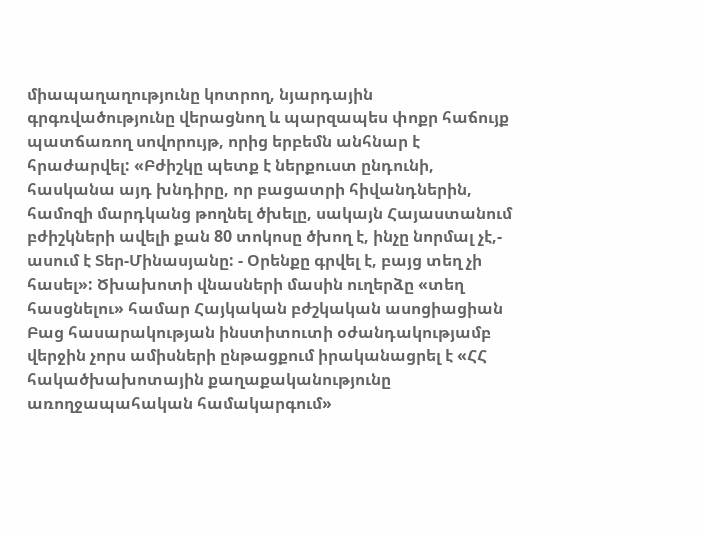միապաղաղությունը կոտրող, նյարդային գրգռվածությունը վերացնող և պարզապես փոքր հաճույք պատճառող սովորույթ, որից երբեմն անհնար է հրաժարվել: «Բժիշկը պետք է ներքուստ ընդունի, հասկանա այդ խնդիրը, որ բացատրի հիվանդներին, համոզի մարդկանց թողնել ծխելը, սակայն Հայաստանում բժիշկների ավելի քան 80 տոկոսը ծխող է, ինչը նորմալ չէ,- ասում է Տեր-Մինասյանը: - Օրենքը գրվել է, բայց տեղ չի հասել»: Ծխախոտի վնասների մասին ուղերձը «տեղ հասցնելու» համար Հայկական բժշկական ասոցիացիան Բաց հասարակության ինստիտուտի օժանդակությամբ վերջին չորս ամիսների ընթացքում իրականացրել է «ՀՀ հակածխախոտային քաղաքականությունը առողջապահական համակարգում»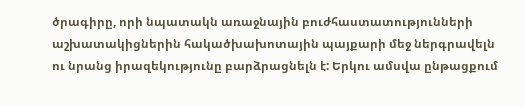ծրագիրը, որի նպատակն առաջնային բուժհաստատությունների աշխատակիցներին հակածխախոտային պայքարի մեջ ներգրավելն ու նրանց իրազեկությունը բարձրացնելն է: Երկու ամսվա ընթացքում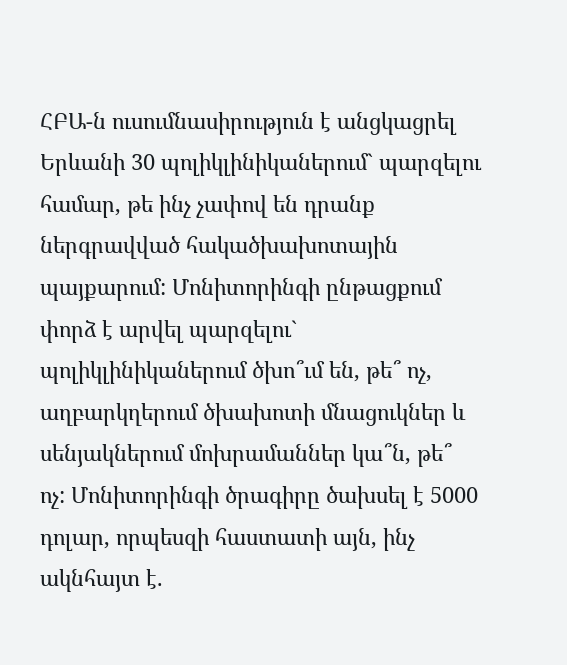ՀԲԱ-ն ուսումնասիրություն է անցկացրել Երևանի 30 պոլիկլինիկաներում` պարզելու համար, թե ինչ չափով են դրանք ներգրավված հակածխախոտային պայքարում: Մոնիտորինգի ընթացքում փորձ է արվել պարզելու` պոլիկլինիկաներում ծխո՞ւմ են, թե՞ ոչ, աղբարկղերում ծխախոտի մնացուկներ և սենյակներում մոխրամաններ կա՞ն, թե՞ ոչ: Մոնիտորինգի ծրագիրը ծախսել է 5000 դոլար, որպեսզի հաստատի այն, ինչ ակնհայտ է.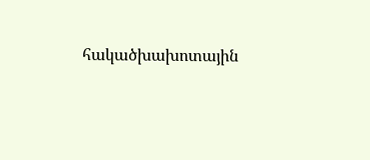հակածխախոտային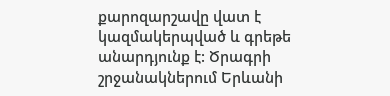քարոզարշավը վատ է կազմակերպված և գրեթե անարդյունք է: Ծրագրի շրջանակներում Երևանի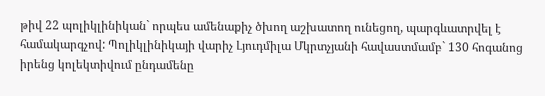թիվ 22 պոլիկլինիկան` որպես ամենաքիչ ծխող աշխատող ունեցող, պարգևատրվել է համակարգչով: Պոլիկլինիկայի վարիչ Լյուդմիլա Մկրտչյանի հավաստմամբ` 130 հոգանոց իրենց կոլեկտիվում ընդամենը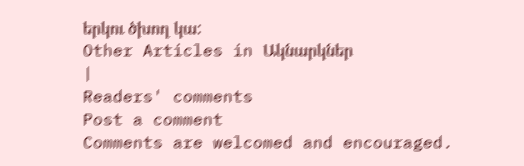երկու ծխող կա:
Other Articles in Ակնարկներ
|
Readers' comments
Post a comment
Comments are welcomed and encouraged.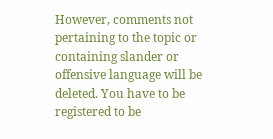However, comments not pertaining to the topic or containing slander or offensive language will be deleted. You have to be registered to be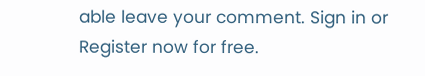able leave your comment. Sign in or Register now for free.